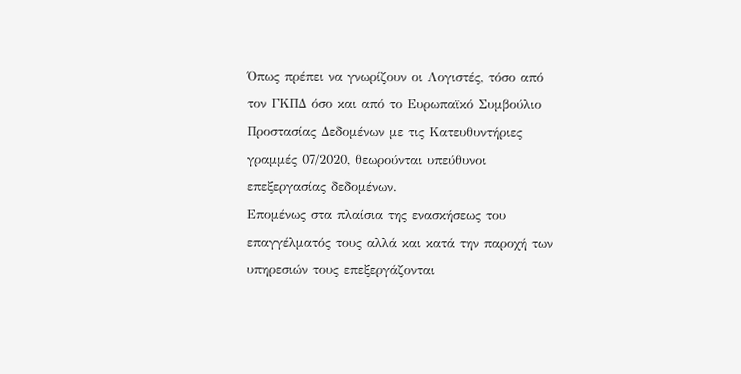Όπως πρέπει να γνωρίζουν οι Λογιστές, τόσο από τον ΓΚΠΔ όσο και από το Ευρωπαϊκό Συμβούλιο Προστασίας Δεδομένων με τις Κατευθυντήριες γραμμές 07/2020, θεωρούνται υπεύθυνοι επεξεργασίας δεδομένων.
Επομένως στα πλαίσια της ενασκήσεως του επαγγέλματός τους αλλά και κατά την παροχή των υπηρεσιών τους επεξεργάζονται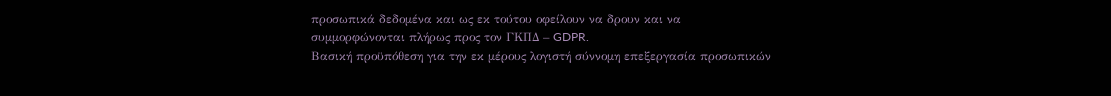προσωπικά δεδομένα και ως εκ τούτου οφείλουν να δρουν και να συμμορφώνονται πλήρως προς τον ΓΚΠΔ – GDPR.
Βασική προϋπόθεση για την εκ μέρους λογιστή σύννομη επεξεργασία προσωπικών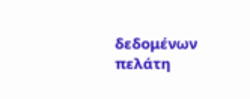δεδομένων πελάτη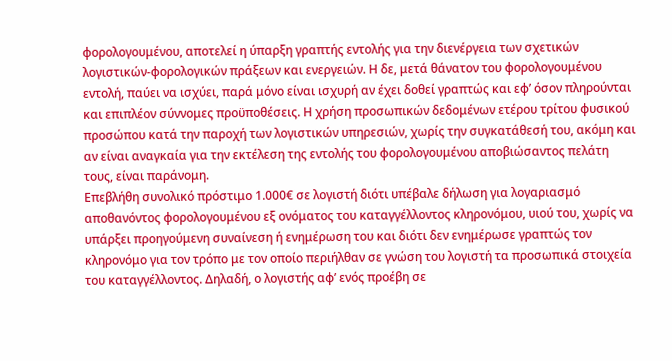φορολογουμένου, αποτελεί η ύπαρξη γραπτής εντολής για την διενέργεια των σχετικών λογιστικών-φορολογικών πράξεων και ενεργειών. Η δε, μετά θάνατον του φορολογουμένου εντολή, παύει να ισχύει, παρά μόνο είναι ισχυρή αν έχει δοθεί γραπτώς και εφ’ όσον πληρούνται και επιπλέον σύννομες προϋποθέσεις. Η χρήση προσωπικών δεδομένων ετέρου τρίτου φυσικού προσώπου κατά την παροχή των λογιστικών υπηρεσιών, χωρίς την συγκατάθεσή του, ακόμη και αν είναι αναγκαία για την εκτέλεση της εντολής του φορολογουμένου αποβιώσαντος πελάτη τους, είναι παράνομη.
Επεβλήθη συνολικό πρόστιμο 1.000€ σε λογιστή διότι υπέβαλε δήλωση για λογαριασμό αποθανόντος φορολογουμένου εξ ονόματος του καταγγέλλοντος κληρονόμου, υιού του, χωρίς να υπάρξει προηγούμενη συναίνεση ή ενημέρωση του και διότι δεν ενημέρωσε γραπτώς τον κληρονόμο για τον τρόπο με τον οποίο περιήλθαν σε γνώση του λογιστή τα προσωπικά στοιχεία του καταγγέλλοντος. Δηλαδή, ο λογιστής αφ’ ενός προέβη σε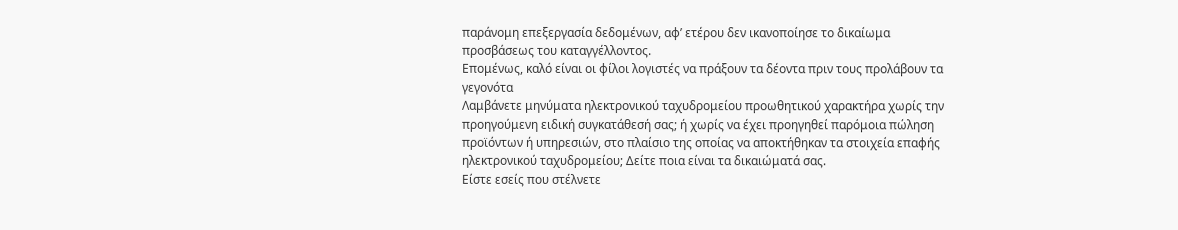παράνομη επεξεργασία δεδομένων, αφ’ ετέρου δεν ικανοποίησε το δικαίωμα προσβάσεως του καταγγέλλοντος.
Επομένως, καλό είναι οι φίλοι λογιστές να πράξουν τα δέοντα πριν τους προλάβουν τα γεγονότα
Λαμβάνετε μηνύματα ηλεκτρονικού ταχυδρομείου προωθητικού χαρακτήρα χωρίς την προηγούμενη ειδική συγκατάθεσή σας; ή χωρίς να έχει προηγηθεί παρόμοια πώληση προϊόντων ή υπηρεσιών, στο πλαίσιο της οποίας να αποκτήθηκαν τα στοιχεία επαφής ηλεκτρονικού ταχυδρομείου; Δείτε ποια είναι τα δικαιώματά σας.
Είστε εσείς που στέλνετε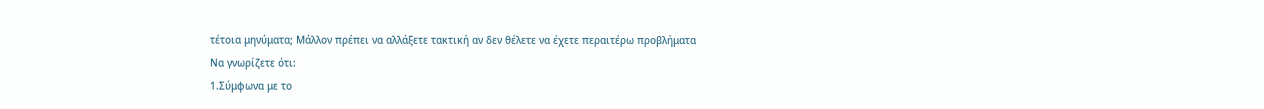τέτοια μηνύματα; Μάλλον πρέπει να αλλάξετε τακτική αν δεν θέλετε να έχετε περαιτέρω προβλήματα
Να γνωρίζετε ότι:
1.Σύμφωνα με το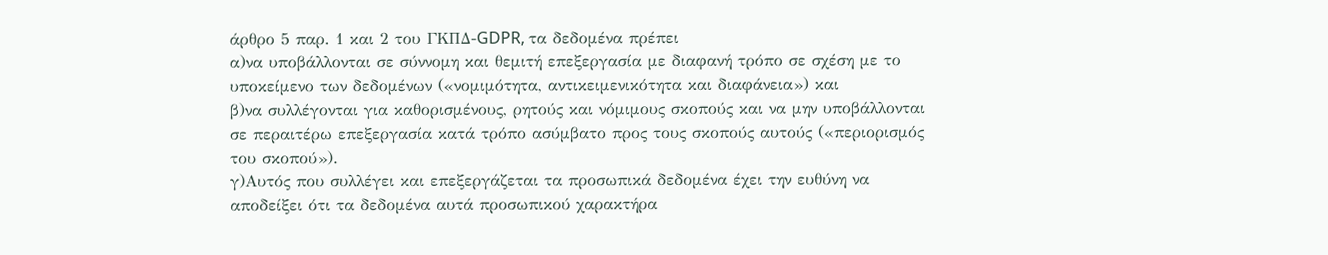άρθρο 5 παρ. 1 και 2 του ΓΚΠΔ-GDPR, τα δεδομένα πρέπει
α)να υποβάλλονται σε σύννομη και θεμιτή επεξεργασία με διαφανή τρόπο σε σχέση με το υποκείμενο των δεδομένων («νομιμότητα, αντικειμενικότητα και διαφάνεια») και
β)να συλλέγονται για καθορισμένους, ρητούς και νόμιμους σκοπούς και να μην υποβάλλονται σε περαιτέρω επεξεργασία κατά τρόπο ασύμβατο προς τους σκοπούς αυτούς («περιορισμός του σκοπού»).
γ)Αυτός που συλλέγει και επεξεργάζεται τα προσωπικά δεδομένα έχει την ευθύνη να αποδείξει ότι τα δεδομένα αυτά προσωπικού χαρακτήρα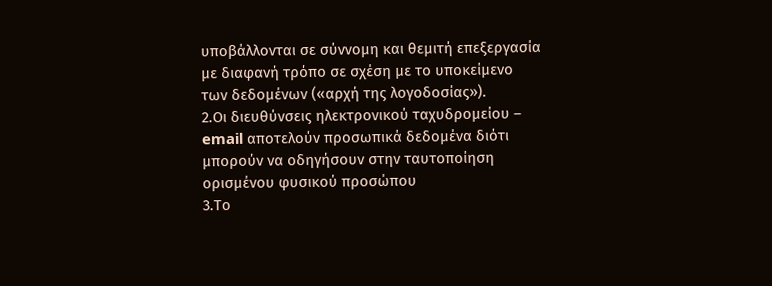υποβάλλονται σε σύννομη και θεμιτή επεξεργασία με διαφανή τρόπο σε σχέση με το υποκείμενο των δεδομένων («αρχή της λογοδοσίας»).
2.Οι διευθύνσεις ηλεκτρονικού ταχυδρομείου – email αποτελούν προσωπικά δεδομένα διότι μπορούν να οδηγήσουν στην ταυτοποίηση ορισμένου φυσικού προσώπου
3.Το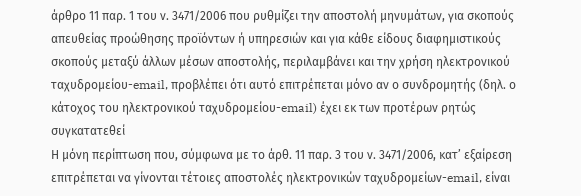άρθρο 11 παρ. 1 του ν. 3471/2006 που ρυθμίζει την αποστολή μηνυμάτων, για σκοπούς απευθείας προώθησης προϊόντων ή υπηρεσιών και για κάθε είδους διαφημιστικούς σκοπούς μεταξύ άλλων μέσων αποστολής, περιλαμβάνει και την χρήση ηλεκτρονικού ταχυδρομείου-email, προβλέπει ότι αυτό επιτρέπεται μόνο αν ο συνδρομητής (δηλ. ο κάτοχος του ηλεκτρονικού ταχυδρομείου-email) έχει εκ των προτέρων ρητώς συγκατατεθεί
Η μόνη περίπτωση που, σύμφωνα με το άρθ. 11 παρ. 3 του ν. 3471/2006, κατ’ εξαίρεση επιτρέπεται να γίνονται τέτοιες αποστολές ηλεκτρονικών ταχυδρομείων-email, είναι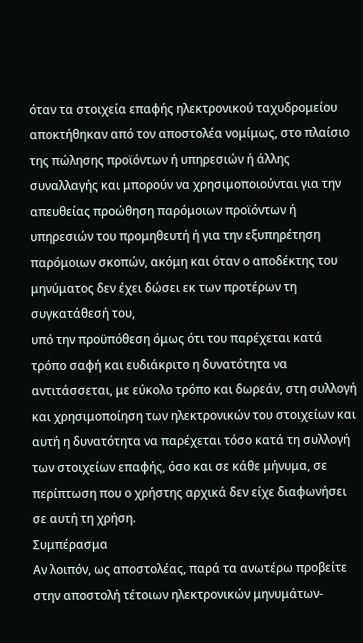όταν τα στοιχεία επαφής ηλεκτρονικού ταχυδρομείου αποκτήθηκαν από τον αποστολέα νομίμως, στο πλαίσιο της πώλησης προϊόντων ή υπηρεσιών ή άλλης συναλλαγής και μπορούν να χρησιμοποιούνται για την απευθείας προώθηση παρόμοιων προϊόντων ή υπηρεσιών του προμηθευτή ή για την εξυπηρέτηση παρόμοιων σκοπών, ακόμη και όταν ο αποδέκτης του μηνύματος δεν έχει δώσει εκ των προτέρων τη συγκατάθεσή του,
υπό την προϋπόθεση όμως ότι του παρέχεται κατά τρόπο σαφή και ευδιάκριτο η δυνατότητα να αντιτάσσεται, με εύκολο τρόπο και δωρεάν, στη συλλογή και χρησιμοποίηση των ηλεκτρονικών του στοιχείων και αυτή η δυνατότητα να παρέχεται τόσο κατά τη συλλογή των στοιχείων επαφής, όσο και σε κάθε μήνυμα, σε περίπτωση που ο χρήστης αρχικά δεν είχε διαφωνήσει σε αυτή τη χρήση.
Συμπέρασμα
Αν λοιπόν, ως αποστολέας, παρά τα ανωτέρω προβείτε στην αποστολή τέτοιων ηλεκτρονικών μηνυμάτων-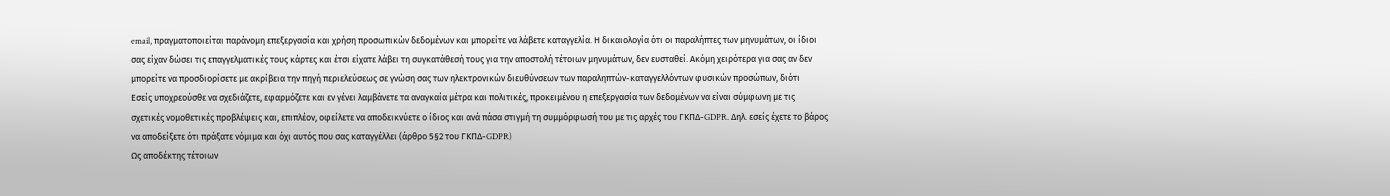email, πραγματοποιείται παράνομη επεξεργασία και χρήση προσωπικών δεδομένων και μπορείτε να λάβετε καταγγελία. Η δικαιολογία ότι οι παραλήπτες των μηνυμάτων, οι ίδιοι σας είχαν δώσει τις επαγγελματικές τους κάρτες και έτσι είχατε λάβει τη συγκατάθεσή τους για την αποστολή τέτοιων μηνυμάτων, δεν ευσταθεί. Ακόμη χειρότερα για σας αν δεν μπορείτε να προσδιορίσετε με ακρίβεια την πηγή περιελεύσεως σε γνώση σας των ηλεκτρονικών διευθύνσεων των παραληπτών-καταγγελλόντων φυσικών προσώπων, διότι
Εσείς υποχρεούσθε να σχεδιάζετε, εφαρμόζετε και εν γένει λαμβάνετε τα αναγκαία μέτρα και πολιτικές, προκειμένου η επεξεργασία των δεδομένων να είναι σύμφωνη με τις σχετικές νομοθετικές προβλέψεις και, επιπλέον, οφείλετε να αποδεικνύετε ο ίδιος και ανά πάσα στιγμή τη συμμόρφωσή του με τις αρχές του ΓΚΠΔ-GDPR. Δηλ. εσείς έχετε το βάρος να αποδείξετε ότι πράξατε νόμιμα και όχι αυτός που σας καταγγέλλει (άρθρο 5§2 του ΓΚΠΔ-GDPR)
Ως αποδέκτης τέτοιων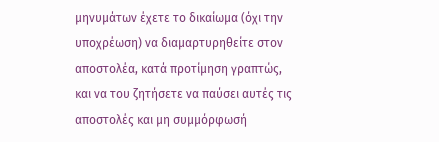μηνυμάτων έχετε το δικαίωμα (όχι την υποχρέωση) να διαμαρτυρηθείτε στον αποστολέα, κατά προτίμηση γραπτώς, και να του ζητήσετε να παύσει αυτές τις αποστολές και μη συμμόρφωσή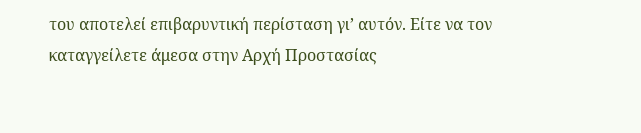του αποτελεί επιβαρυντική περίσταση γι’ αυτόν. Είτε να τον καταγγείλετε άμεσα στην Αρχή Προστασίας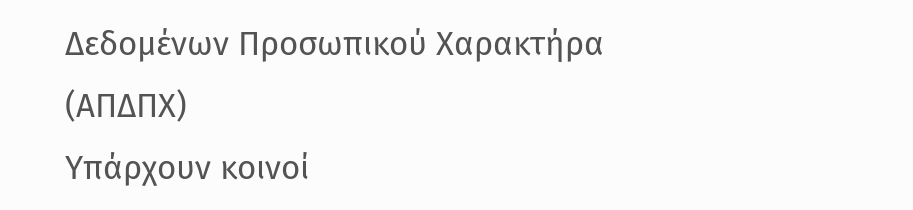Δεδομένων Προσωπικού Χαρακτήρα (ΑΠΔΠΧ)
Υπάρχουν κοινοί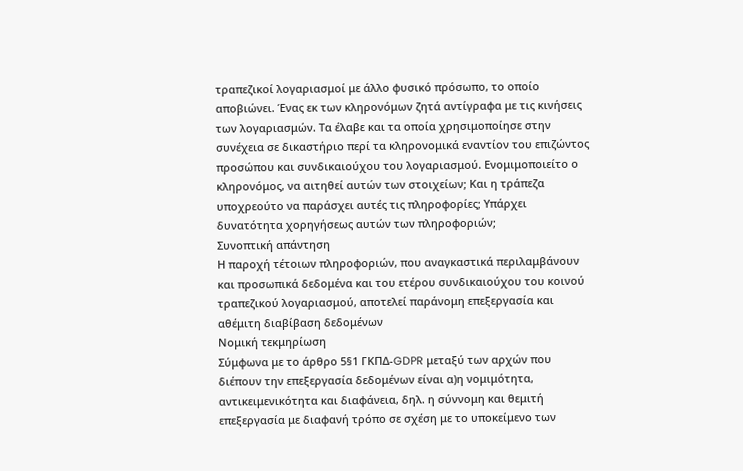τραπεζικοί λογαριασμοί με άλλο φυσικό πρόσωπο, το οποίο αποβιώνει. Ένας εκ των κληρονόμων ζητά αντίγραφα με τις κινήσεις των λογαριασμών. Τα έλαβε και τα οποία χρησιμοποίησε στην συνέχεια σε δικαστήριο περί τα κληρονομικά εναντίον του επιζώντος προσώπου και συνδικαιούχου του λογαριασμού. Ενομιμοποιείτο ο κληρονόμος, να αιτηθεί αυτών των στοιχείων; Και η τράπεζα υποχρεούτο να παράσχει αυτές τις πληροφορίες; Υπάρχει δυνατότητα χορηγήσεως αυτών των πληροφοριών;
Συνοπτική απάντηση
Η παροχή τέτοιων πληροφοριών, που αναγκαστικά περιλαμβάνουν και προσωπικά δεδομένα και του ετέρου συνδικαιούχου του κοινού τραπεζικού λογαριασμού, αποτελεί παράνομη επεξεργασία και αθέμιτη διαβίβαση δεδομένων
Νομική τεκμηρίωση
Σύμφωνα με το άρθρο 5§1 ΓΚΠΔ-GDPR μεταξύ των αρχών που διέπουν την επεξεργασία δεδομένων είναι α)η νομιμότητα, αντικειμενικότητα και διαφάνεια, δηλ. η σύννομη και θεμιτή επεξεργασία με διαφανή τρόπο σε σχέση με το υποκείμενο των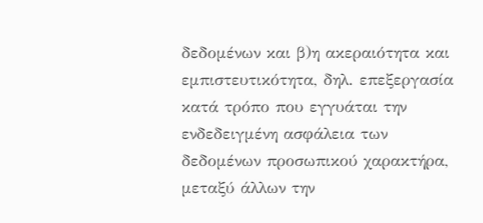δεδομένων και β)η ακεραιότητα και εμπιστευτικότητα, δηλ. επεξεργασία κατά τρόπο που εγγυάται την ενδεδειγμένη ασφάλεια των δεδομένων προσωπικού χαρακτήρα, μεταξύ άλλων την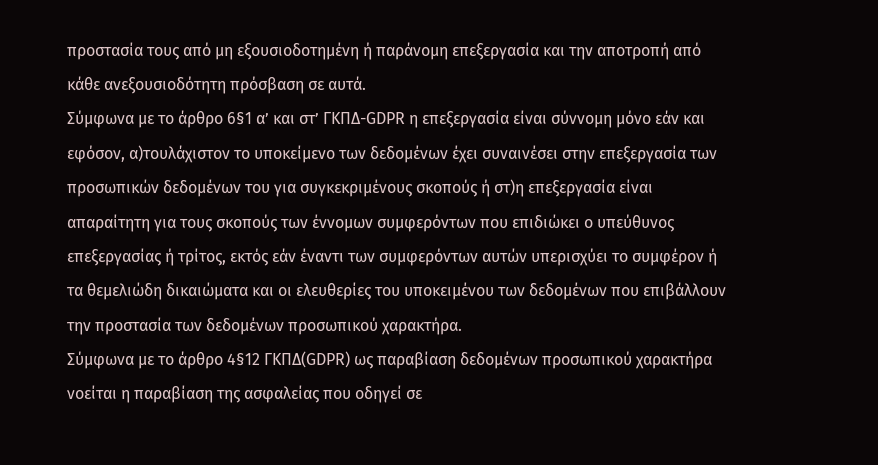προστασία τους από μη εξουσιοδοτημένη ή παράνομη επεξεργασία και την αποτροπή από κάθε ανεξουσιοδότητη πρόσβαση σε αυτά.
Σύμφωνα με το άρθρο 6§1 α’ και στ’ ΓΚΠΔ-GDPR η επεξεργασία είναι σύννομη μόνο εάν και εφόσον, α)τουλάχιστον το υποκείμενο των δεδομένων έχει συναινέσει στην επεξεργασία των προσωπικών δεδομένων του για συγκεκριμένους σκοπούς ή στ)η επεξεργασία είναι απαραίτητη για τους σκοπούς των έννομων συμφερόντων που επιδιώκει ο υπεύθυνος επεξεργασίας ή τρίτος, εκτός εάν έναντι των συμφερόντων αυτών υπερισχύει το συμφέρον ή τα θεμελιώδη δικαιώματα και οι ελευθερίες του υποκειμένου των δεδομένων που επιβάλλουν την προστασία των δεδομένων προσωπικού χαρακτήρα.
Σύμφωνα με το άρθρο 4§12 ΓΚΠΔ(GDPR) ως παραβίαση δεδομένων προσωπικού χαρακτήρα νοείται η παραβίαση της ασφαλείας που οδηγεί σε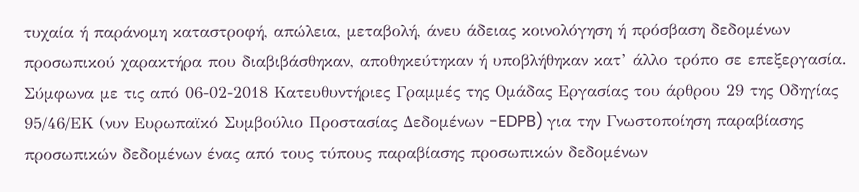τυχαία ή παράνομη καταστροφή, απώλεια, μεταβολή, άνευ άδειας κοινολόγηση ή πρόσβαση δεδομένων προσωπικού χαρακτήρα που διαβιβάσθηκαν, αποθηκεύτηκαν ή υποβλήθηκαν κατ’ άλλο τρόπο σε επεξεργασία. Σύμφωνα με τις από 06-02-2018 Κατευθυντήριες Γραμμές της Ομάδας Εργασίας του άρθρου 29 της Οδηγίας 95/46/ΕΚ (νυν Ευρωπαϊκό Συμβούλιο Προστασίας Δεδομένων -EDPB) για την Γνωστοποίηση παραβίασης προσωπικών δεδομένων ένας από τους τύπους παραβίασης προσωπικών δεδομένων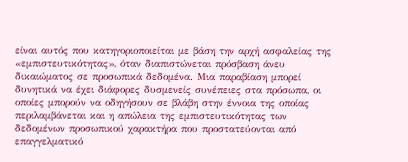είναι αυτός που κατηγοριοποιείται με βάση την αρχή ασφαλείας της «εμπιστευτικότητας», όταν διαπιστώνεται πρόσβαση άνευ δικαιώματος σε προσωπικά δεδομένα. Μια παραβίαση μπορεί δυνητικά να έχει διάφορες δυσμενείς συνέπειες στα πρόσωπα, οι οποίες μπορούν να οδηγήσουν σε βλάβη στην έννοια της οποίας περιλαμβάνεται και η απώλεια της εμπιστευτικότητας των δεδομένων προσωπικού χαρακτήρα που προστατεύονται από επαγγελματικό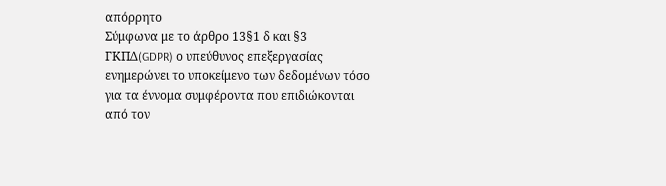απόρρητο
Σύμφωνα με το άρθρο 13§1 δ και §3 ΓΚΠΔ(GDPR) ο υπεύθυνος επεξεργασίας ενημερώνει το υποκείμενο των δεδομένων τόσο για τα έννομα συμφέροντα που επιδιώκονται από τον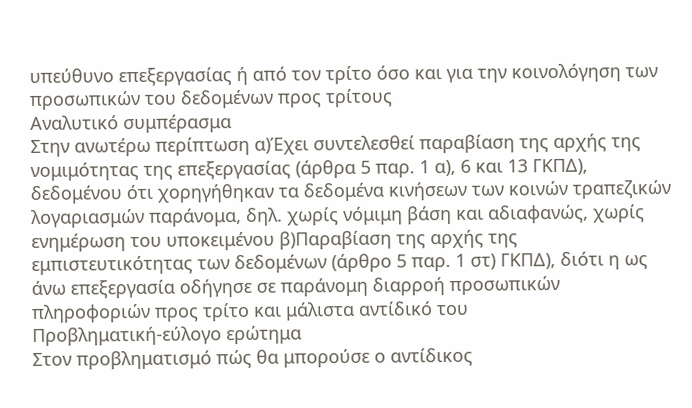υπεύθυνο επεξεργασίας ή από τον τρίτο όσο και για την κοινολόγηση των προσωπικών του δεδομένων προς τρίτους
Αναλυτικό συμπέρασμα
Στην ανωτέρω περίπτωση α)Έχει συντελεσθεί παραβίαση της αρχής της νομιμότητας της επεξεργασίας (άρθρα 5 παρ. 1 α), 6 και 13 ΓΚΠΔ), δεδομένου ότι χορηγήθηκαν τα δεδομένα κινήσεων των κοινών τραπεζικών λογαριασμών παράνομα, δηλ. χωρίς νόμιμη βάση και αδιαφανώς, χωρίς ενημέρωση του υποκειμένου β)Παραβίαση της αρχής της εμπιστευτικότητας των δεδομένων (άρθρο 5 παρ. 1 στ) ΓΚΠΔ), διότι η ως άνω επεξεργασία οδήγησε σε παράνομη διαρροή προσωπικών πληροφοριών προς τρίτο και μάλιστα αντίδικό του
Προβληματική-εύλογο ερώτημα
Στον προβληματισμό πώς θα μπορούσε ο αντίδικος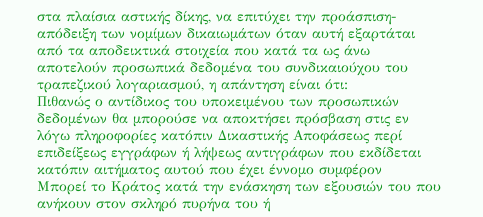στα πλαίσια αστικής δίκης, να επιτύχει την προάσπιση-απόδειξη των νομίμων δικαιωμάτων όταν αυτή εξαρτάται από τα αποδεικτικά στοιχεία που κατά τα ως άνω αποτελούν προσωπικά δεδομένα του συνδικαιούχου του τραπεζικού λογαριασμού, η απάντηση είναι ότι:
Πιθανώς ο αντίδικος του υποκειμένου των προσωπικών δεδομένων θα μπορούσε να αποκτήσει πρόσβαση στις εν λόγω πληροφορίες κατόπιν Δικαστικής Αποφάσεως περί επιδείξεως εγγράφων ή λήψεως αντιγράφων που εκδίδεται κατόπιν αιτήματος αυτού που έχει έννομο συμφέρον
Μπορεί το Κράτος κατά την ενάσκηση των εξουσιών του που ανήκουν στον σκληρό πυρήνα του ή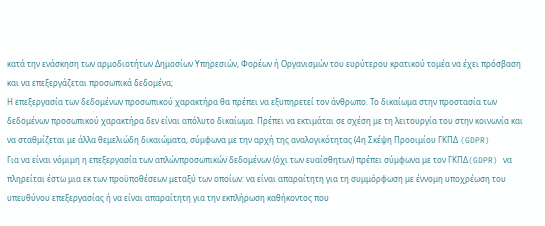κατά την ενάσκηση των αρμοδιοτήτων Δημοσίων Υπηρεσιών, Φορέων ή Οργανισμών του ευρύτερου κρατικού τομέα να έχει πρόσβαση και να επεξεργάζεται προσωπικά δεδομένα;
Η επεξεργασία των δεδομένων προσωπικού χαρακτήρα θα πρέπει να εξυπηρετεί τον άνθρωπο. Το δικαίωμα στην προστασία των δεδομένων προσωπικού χαρακτήρα δεν είναι απόλυτο δικαίωμα. Πρέπει να εκτιμάται σε σχέση με τη λειτουργία του στην κοινωνία και να σταθμίζεται με άλλα θεμελιώδη δικαιώματα, σύμφωνα με την αρχή της αναλογικότητας (4η Σκέψη Προοιμίου ΓΚΠΔ (GDPR)
Για να είναι νόμιμη η επεξεργασία των απλώνπροσωπικών δεδομένων (όχι των ευαίσθητων) πρέπει σύμφωνα με τον ΓΚΠΔ(GDPR) να πληρείται έστω μια εκ των προϋποθέσεων μεταξύ των οποίων: να είναι απαραίτητη για τη συμμόρφωση με έννομη υποχρέωση του υπευθύνου επεξεργασίας ή να είναι απαραίτητη για την εκπλήρωση καθήκοντος που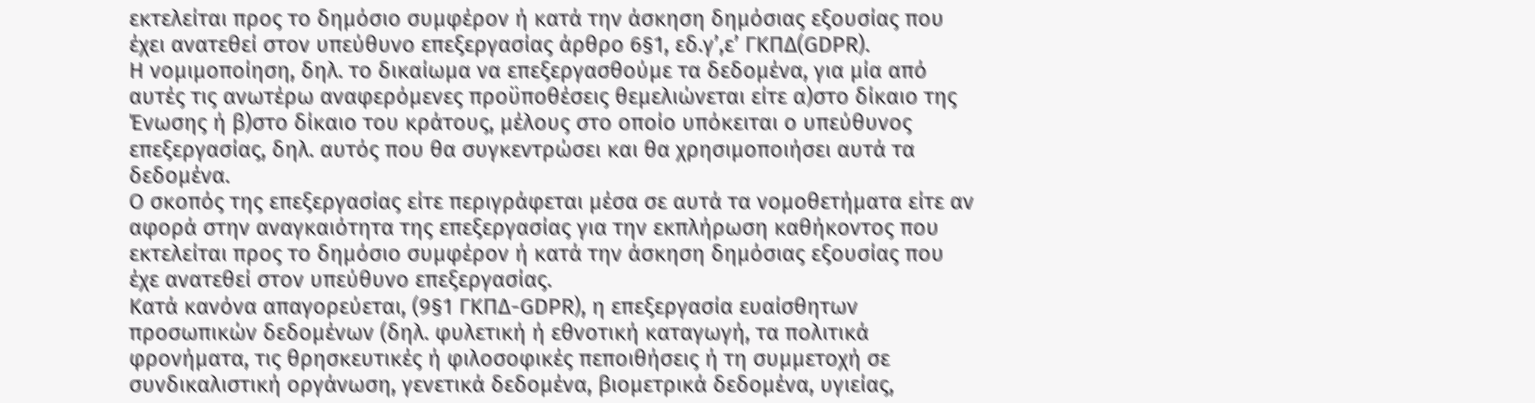εκτελείται προς το δημόσιο συμφέρον ή κατά την άσκηση δημόσιας εξουσίας που έχει ανατεθεί στον υπεύθυνο επεξεργασίας άρθρο 6§1, εδ.γ’,ε’ ΓΚΠΔ(GDPR).
Η νομιμοποίηση, δηλ. το δικαίωμα να επεξεργασθούμε τα δεδομένα, για μία από αυτές τις ανωτέρω αναφερόμενες προϋποθέσεις θεμελιώνεται είτε α)στο δίκαιο της Ένωσης ή β)στο δίκαιο του κράτους, μέλους στο οποίο υπόκειται ο υπεύθυνος επεξεργασίας, δηλ. αυτός που θα συγκεντρώσει και θα χρησιμοποιήσει αυτά τα δεδομένα.
Ο σκοπός της επεξεργασίας είτε περιγράφεται μέσα σε αυτά τα νομοθετήματα είτε αν αφορά στην αναγκαιότητα της επεξεργασίας για την εκπλήρωση καθήκοντος που εκτελείται προς το δημόσιο συμφέρον ή κατά την άσκηση δημόσιας εξουσίας που έχε ανατεθεί στον υπεύθυνο επεξεργασίας.
Κατά κανόνα απαγορεύεται, (9§1 ΓΚΠΔ-GDPR), η επεξεργασία ευαίσθητων προσωπικών δεδομένων (δηλ. φυλετική ή εθνοτική καταγωγή, τα πολιτικά φρονήματα, τις θρησκευτικές ή φιλοσοφικές πεποιθήσεις ή τη συμμετοχή σε συνδικαλιστική οργάνωση, γενετικά δεδομένα, βιομετρικά δεδομένα, υγιείας,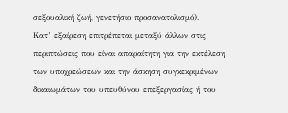σεξουαλική ζωή, γενετήσιο προσανατολισμό).
Κατ’ εξαίρεση επιτρέπεται μεταξύ άλλων στις περιπτώσεις που είναι απαραίτητη για την εκτέλεση των υποχρεώσεων και την άσκηση συγκεκριμένων δικαιωμάτων του υπευθύνου επεξεργασίας ή του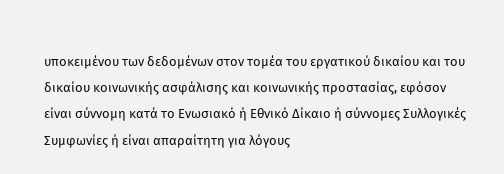υποκειμένου των δεδομένων στον τομέα του εργατικού δικαίου και του δικαίου κοινωνικής ασφάλισης και κοινωνικής προστασίας, εφόσον είναι σύννομη κατά το Ενωσιακό ή Εθνικό Δίκαιο ή σύννομες Συλλογικές Συμφωνίες ή είναι απαραίτητη για λόγους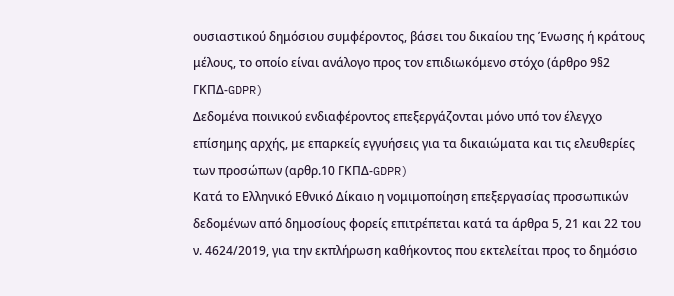ουσιαστικού δημόσιου συμφέροντος, βάσει του δικαίου της Ένωσης ή κράτους μέλους, το οποίο είναι ανάλογο προς τον επιδιωκόμενο στόχο (άρθρο 9§2 ΓΚΠΔ-GDPR)
Δεδομένα ποινικού ενδιαφέροντος επεξεργάζονται μόνο υπό τον έλεγχο επίσημης αρχής, με επαρκείς εγγυήσεις για τα δικαιώματα και τις ελευθερίες των προσώπων (αρθρ.10 ΓΚΠΔ-GDPR)
Κατά το Ελληνικό Εθνικό Δίκαιο η νομιμοποίηση επεξεργασίας προσωπικών δεδομένων από δημοσίους φορείς επιτρέπεται κατά τα άρθρα 5, 21 και 22 του ν. 4624/2019, για την εκπλήρωση καθήκοντος που εκτελείται προς το δημόσιο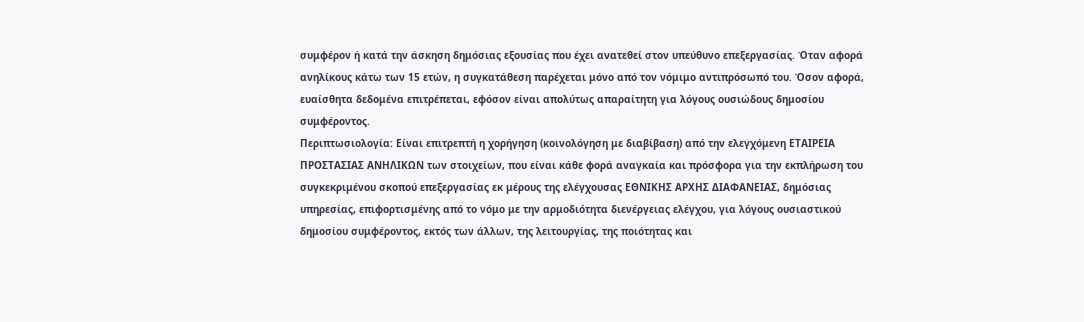συμφέρον ή κατά την άσκηση δημόσιας εξουσίας που έχει ανατεθεί στον υπεύθυνο επεξεργασίας. Όταν αφορά ανηλίκους κάτω των 15 ετών, η συγκατάθεση παρέχεται μόνο από τον νόμιμο αντιπρόσωπό του. Όσον αφορά, ευαίσθητα δεδομένα επιτρέπεται, εφόσον είναι απολύτως απαραίτητη για λόγους ουσιώδους δημοσίου συμφέροντος.
Περιπτωσιολογία: Είναι επιτρεπτή η χορήγηση (κοινολόγηση με διαβίβαση) από την ελεγχόμενη ΕΤΑΙΡΕΙΑ ΠΡΟΣΤΑΣΙΑΣ ΑΝΗΛΙΚΩΝ των στοιχείων, που είναι κάθε φορά αναγκαία και πρόσφορα για την εκπλήρωση του συγκεκριμένου σκοπού επεξεργασίας εκ μέρους της ελέγχουσας ΕΘΝΙΚΗΣ ΑΡΧΗΣ ΔΙΑΦΑΝΕΙΑΣ, δημόσιας υπηρεσίας, επιφορτισμένης από το νόμο με την αρμοδιότητα διενέργειας ελέγχου, για λόγους ουσιαστικού δημοσίου συμφέροντος, εκτός των άλλων, της λειτουργίας, της ποιότητας και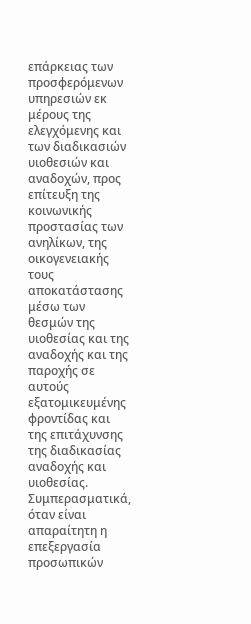επάρκειας των προσφερόμενων υπηρεσιών εκ μέρους της ελεγχόμενης και των διαδικασιών υιοθεσιών και αναδοχών, προς επίτευξη της κοινωνικής προστασίας των ανηλίκων, της οικογενειακής τους αποκατάστασης μέσω των θεσμών της υιοθεσίας και της αναδοχής και της παροχής σε αυτούς εξατομικευμένης φροντίδας και της επιτάχυνσης της διαδικασίας αναδοχής και υιοθεσίας.
Συμπερασματικά, όταν είναι απαραίτητη η επεξεργασία προσωπικών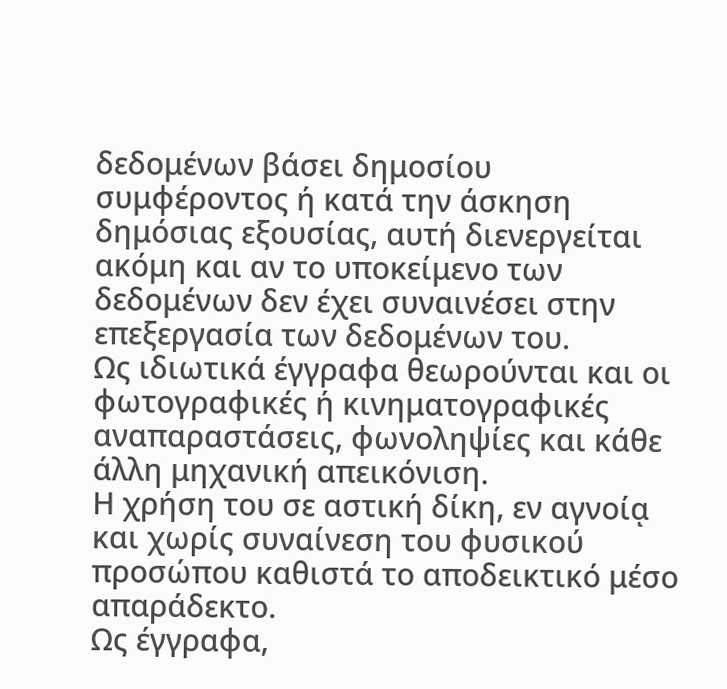δεδομένων βάσει δημοσίου συμφέροντος ή κατά την άσκηση δημόσιας εξουσίας, αυτή διενεργείται ακόμη και αν το υποκείμενο των δεδομένων δεν έχει συναινέσει στην επεξεργασία των δεδομένων του.
Ως ιδιωτικά έγγραφα θεωρούνται και οι φωτογραφικές ή κινηματογραφικές αναπαραστάσεις, φωνοληψίες και κάθε άλλη μηχανική απεικόνιση.
Η χρήση του σε αστική δίκη, εν αγνοίᾳ και χωρίς συναίνεση του φυσικού προσώπου καθιστά το αποδεικτικό μέσο απαράδεκτο.
Ως έγγραφα,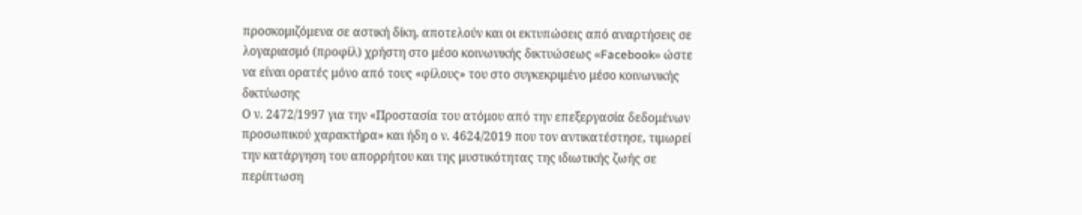προσκομιζόμενα σε αστική δίκη, αποτελούν και οι εκτυπώσεις από αναρτήσεις σε λογαριασμό (προφίλ) χρήστη στο μέσο κοινωνικής δικτυώσεως «Facebook» ώστε να είναι ορατές μόνο από τους «φίλους» του στο συγκεκριμένο μέσο κοινωνικής δικτύωσης
Ο ν. 2472/1997 για την «Προστασία του ατόμου από την επεξεργασία δεδομένων προσωπικού χαρακτήρα» και ήδη ο ν. 4624/2019 που τον αντικατέστησε, τιμωρεί την κατάργηση του απορρήτου και της μυστικότητας της ιδιωτικής ζωής σε περίπτωση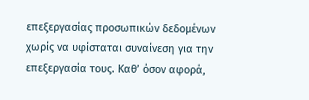επεξεργασίας προσωπικών δεδομένων χωρίς να υφίσταται συναίνεση για την επεξεργασία τους. Καθ’ όσον αφορά,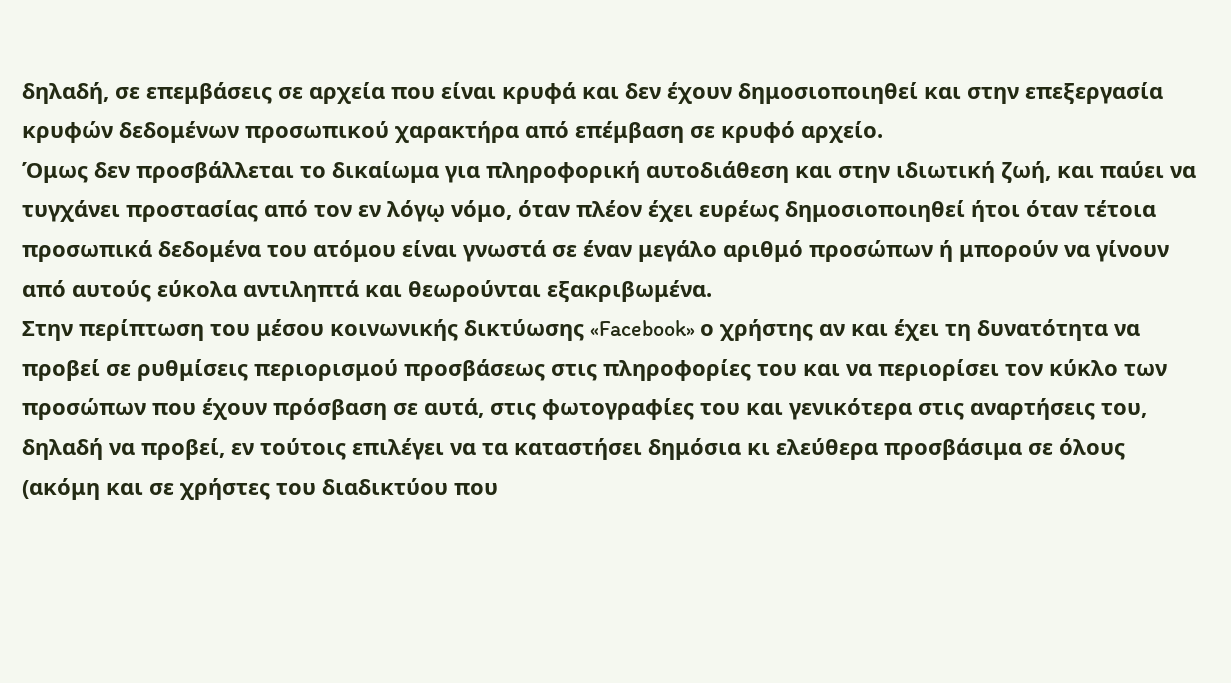δηλαδή, σε επεμβάσεις σε αρχεία που είναι κρυφά και δεν έχουν δημοσιοποιηθεί και στην επεξεργασία κρυφών δεδομένων προσωπικού χαρακτήρα από επέμβαση σε κρυφό αρχείο.
Όμως δεν προσβάλλεται το δικαίωμα για πληροφορική αυτοδιάθεση και στην ιδιωτική ζωή, και παύει να τυγχάνει προστασίας από τον εν λόγῳ νόμο, όταν πλέον έχει ευρέως δημοσιοποιηθεί ήτοι όταν τέτοια προσωπικά δεδομένα του ατόμου είναι γνωστά σε έναν μεγάλο αριθμό προσώπων ή μπορούν να γίνουν από αυτούς εύκολα αντιληπτά και θεωρούνται εξακριβωμένα.
Στην περίπτωση του μέσου κοινωνικής δικτύωσης «Facebook» ο χρήστης αν και έχει τη δυνατότητα να προβεί σε ρυθμίσεις περιορισμού προσβάσεως στις πληροφορίες του και να περιορίσει τον κύκλο των προσώπων που έχουν πρόσβαση σε αυτά, στις φωτογραφίες του και γενικότερα στις αναρτήσεις του, δηλαδή να προβεί, εν τούτοις επιλέγει να τα καταστήσει δημόσια κι ελεύθερα προσβάσιμα σε όλους (ακόμη και σε χρήστες του διαδικτύου που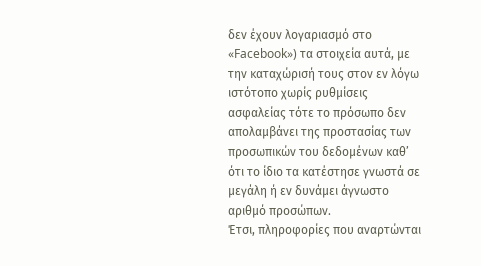δεν έχουν λογαριασμό στο «Facebook») τα στοιχεία αυτά, με την καταχώρισή τους στον εν λόγω ιστότοπο χωρίς ρυθμίσεις ασφαλείας τότε το πρόσωπο δεν απολαμβάνει της προστασίας των προσωπικών του δεδομένων καθ’ ότι το ίδιο τα κατέστησε γνωστά σε μεγάλη ή εν δυνάμει άγνωστο αριθμό προσώπων.
Έτσι, πληροφορίες που αναρτώνται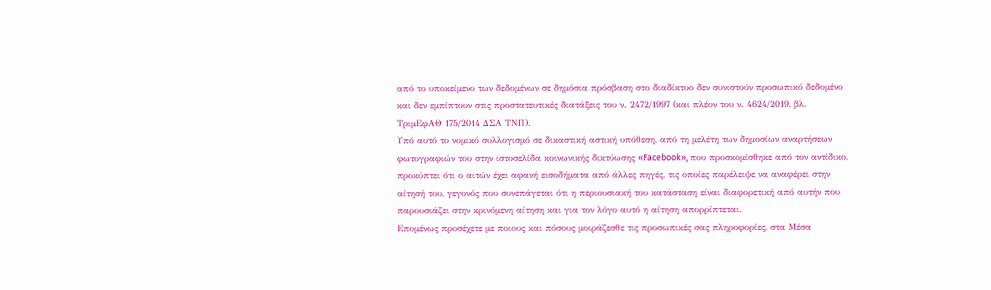από το υποκείμενο των δεδομένων σε δημόσια πρόσβαση στο διαδίκτυο δεν συνιστούν προσωπικό δεδομένο και δεν εμπίπτουν στις προστατευτικές διατάξεις του ν. 2472/1997 (και πλέον του ν. 4624/2019, βλ. ΤριμΕφΑΘ 175/2014 ΔΣΑ ΤΝΠ).
Υπό αυτό το νομικό συλλογισμό σε δικαστική αστική υπόθεση, από τη μελέτη των δημοσίων αναρτήσεων φωτογραφιών του στην ιστοσελίδα κοινωνικής δικτύωσης «Facebook», που προσκομίσθηκε από τον αντίδικο, προκύπτει ότι ο αιτών έχει αφανή εισοδήματα από άλλες πηγές, τις οποίες παρέλειψε να αναφέρει στην αίτησή του, γεγονός που συνεπάγεται ότι η περιουσιακή του κατάσταση είναι διαφορετική από αυτήν που παρουσιάζει στην κρινόμενη αίτηση και για τον λόγο αυτό η αίτηση απορρίπτεται.
Επομένως προσέχετε με ποιους και πόσους μοιράζεσθε τις προσωπικές σας πληροφορίες, στα Μέσα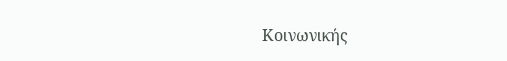Κοινωνικής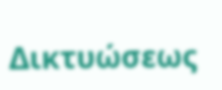Δικτυώσεως